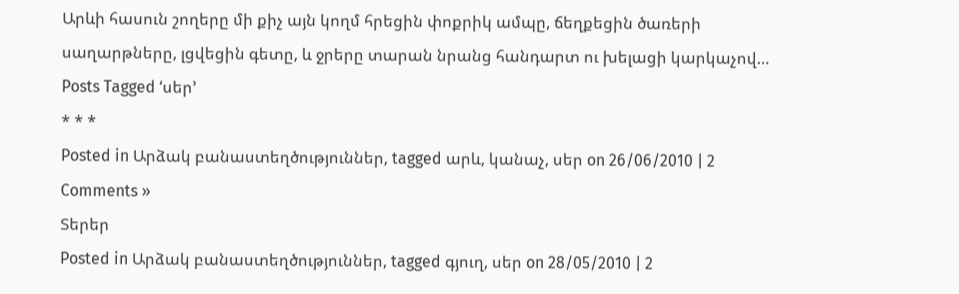Արևի հասուն շողերը մի քիչ այն կողմ հրեցին փոքրիկ ամպը, ճեղքեցին ծառերի սաղարթները, լցվեցին գետը, և ջրերը տարան նրանց հանդարտ ու խելացի կարկաչով…
Posts Tagged ‘սեր’
* * *
Posted in Արձակ բանաստեղծություններ, tagged արև, կանաչ, սեր on 26/06/2010 | 2 Comments »
Տերեր
Posted in Արձակ բանաստեղծություններ, tagged գյուղ, սեր on 28/05/2010 | 2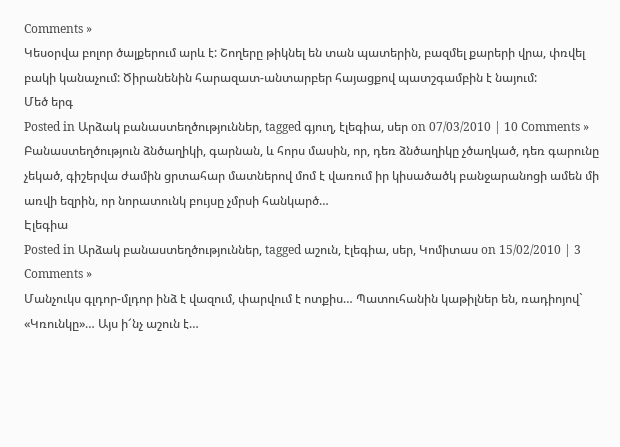Comments »
Կեսօրվա բոլոր ծալքերում արև է: Շողերը թիկնել են տան պատերին, բազմել քարերի վրա, փռվել բակի կանաչում: Ծիրանենին հարազատ-անտարբեր հայացքով պատշգամբին է նայում:
Մեծ երգ
Posted in Արձակ բանաստեղծություններ, tagged գյուղ, էլեգիա, սեր on 07/03/2010 | 10 Comments »
Բանաստեղծություն ձնծաղիկի, գարնան, և հորս մասին, որ, դեռ ձնծաղիկը չծաղկած, դեռ գարունը չեկած, գիշերվա ժամին ցրտահար մատներով մոմ է վառում իր կիսածածկ բանջարանոցի ամեն մի առվի եզրին, որ նորատունկ բույսը չմրսի հանկարծ…
Էլեգիա
Posted in Արձակ բանաստեղծություններ, tagged աշուն, էլեգիա, սեր, Կոմիտաս on 15/02/2010 | 3 Comments »
Մանչուկս գլդոր-մլդոր ինձ է վազում, փարվում է ոտքիս… Պատուհանին կաթիլներ են, ռադիոյով` «Կռունկը»… Այս ի՜նչ աշուն է…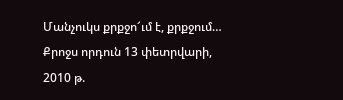Մանչուկս քրքջո՜ւմ է, քրքջում… Քրոջս որդուն 13 փետրվարի, 2010 թ.